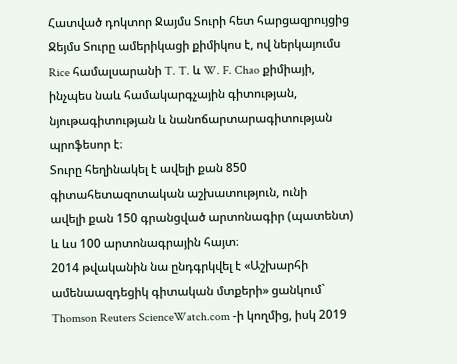Հատված դոկտոր Ջայմս Տուրի հետ հարցազրույցից
Ջեյմս Տուրը ամերիկացի քիմիկոս է, ով ներկայումս Rice համալսարանի T. T. և W. F. Chao քիմիայի, ինչպես նաև համակարգչային գիտության, նյութագիտության և նանոճարտարագիտության պրոֆեսոր է։
Տուրը հեղինակել է ավելի քան 850 գիտահետազոտական աշխատություն, ունի
ավելի քան 150 գրանցված արտոնագիր (պատենտ) և ևս 100 արտոնագրային հայտ։
2014 թվականին նա ընդգրկվել է «Աշխարհի ամենաազդեցիկ գիտական մտքերի» ցանկում`
Thomson Reuters ScienceWatch.com -ի կողմից, իսկ 2019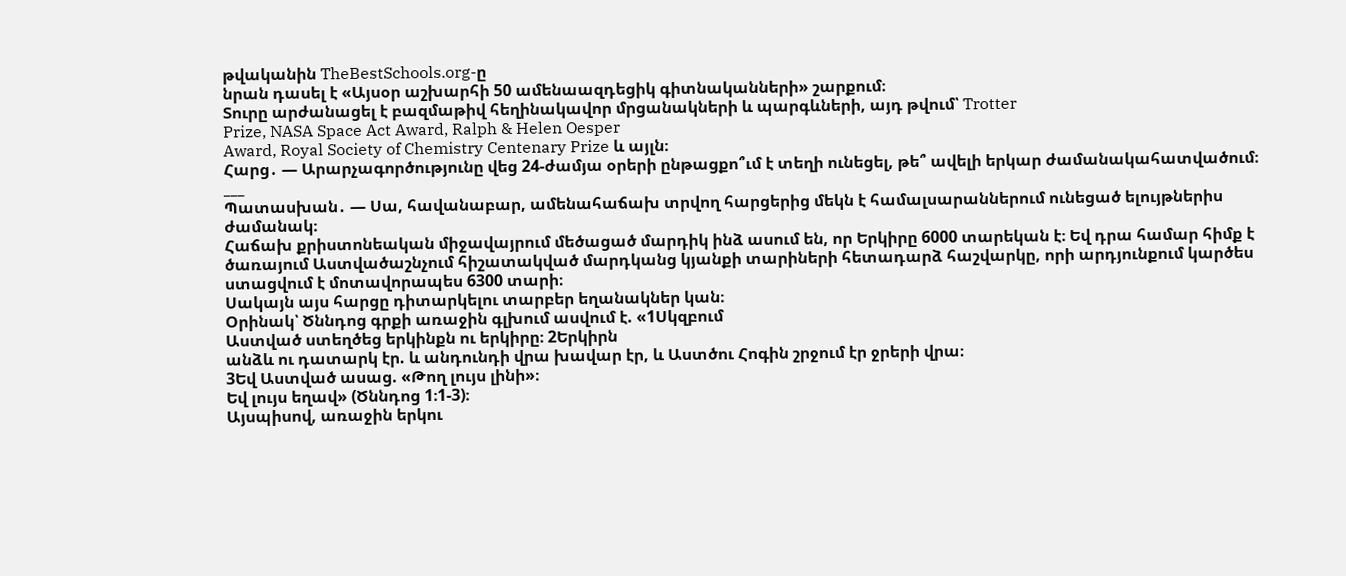թվականին TheBestSchools.org-ը
նրան դասել է «Այսօր աշխարհի 50 ամենաազդեցիկ գիտնականների» շարքում։
Տուրը արժանացել է բազմաթիվ հեղինակավոր մրցանակների և պարգևների, այդ թվում՝ Trotter
Prize, NASA Space Act Award, Ralph & Helen Oesper
Award, Royal Society of Chemistry Centenary Prize և այլն։
Հարց․ — Արարչագործությունը վեց 24-ժամյա օրերի ընթացքո՞ւմ է տեղի ունեցել, թե՞ ավելի երկար ժամանակահատվածում։
___
Պատասխան․ — Սա, հավանաբար, ամենահաճախ տրվող հարցերից մեկն է համալսարաններում ունեցած ելույթներիս ժամանակ։
Հաճախ քրիստոնեական միջավայրում մեծացած մարդիկ ինձ ասում են, որ Երկիրը 6000 տարեկան է։ Եվ դրա համար հիմք է ծառայում Աստվածաշնչում հիշատակված մարդկանց կյանքի տարիների հետադարձ հաշվարկը, որի արդյունքում կարծես ստացվում է մոտավորապես 6300 տարի։
Սակայն այս հարցը դիտարկելու տարբեր եղանակներ կան։
Օրինակ՝ Ծննդոց գրքի առաջին գլխում ասվում է. «1Սկզբում
Աստված ստեղծեց երկինքն ու երկիրը։ 2Երկիրն
անձև ու դատարկ էր. և անդունդի վրա խավար էր, և Աստծու Հոգին շրջում էր ջրերի վրա։
3Եվ Աստված ասաց. «Թող լույս լինի»։
Եվ լույս եղավ» (Ծննդոց 1։1-3)։
Այսպիսով, առաջին երկու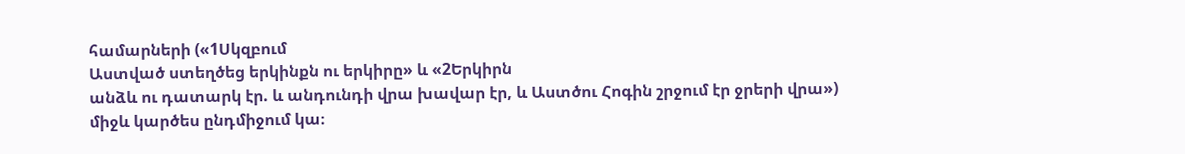համարների («1Սկզբում
Աստված ստեղծեց երկինքն ու երկիրը» և «2Երկիրն
անձև ու դատարկ էր. և անդունդի վրա խավար էր, և Աստծու Հոգին շրջում էր ջրերի վրա»)
միջև կարծես ընդմիջում կա։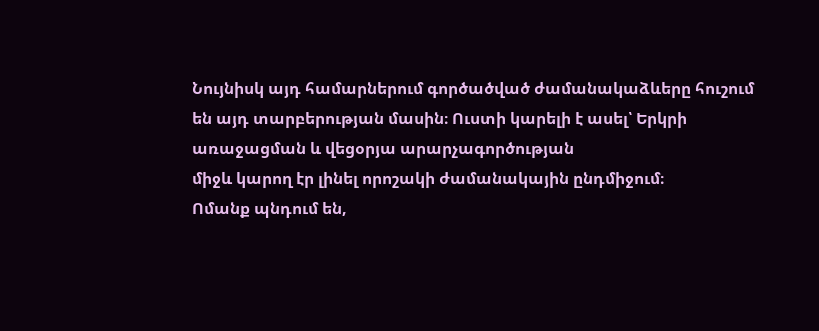Նույնիսկ այդ համարներում գործածված ժամանակաձևերը հուշում
են այդ տարբերության մասին։ Ուստի կարելի է ասել՝ Երկրի առաջացման և վեցօրյա արարչագործության
միջև կարող էր լինել որոշակի ժամանակային ընդմիջում։
Ոմանք պնդում են,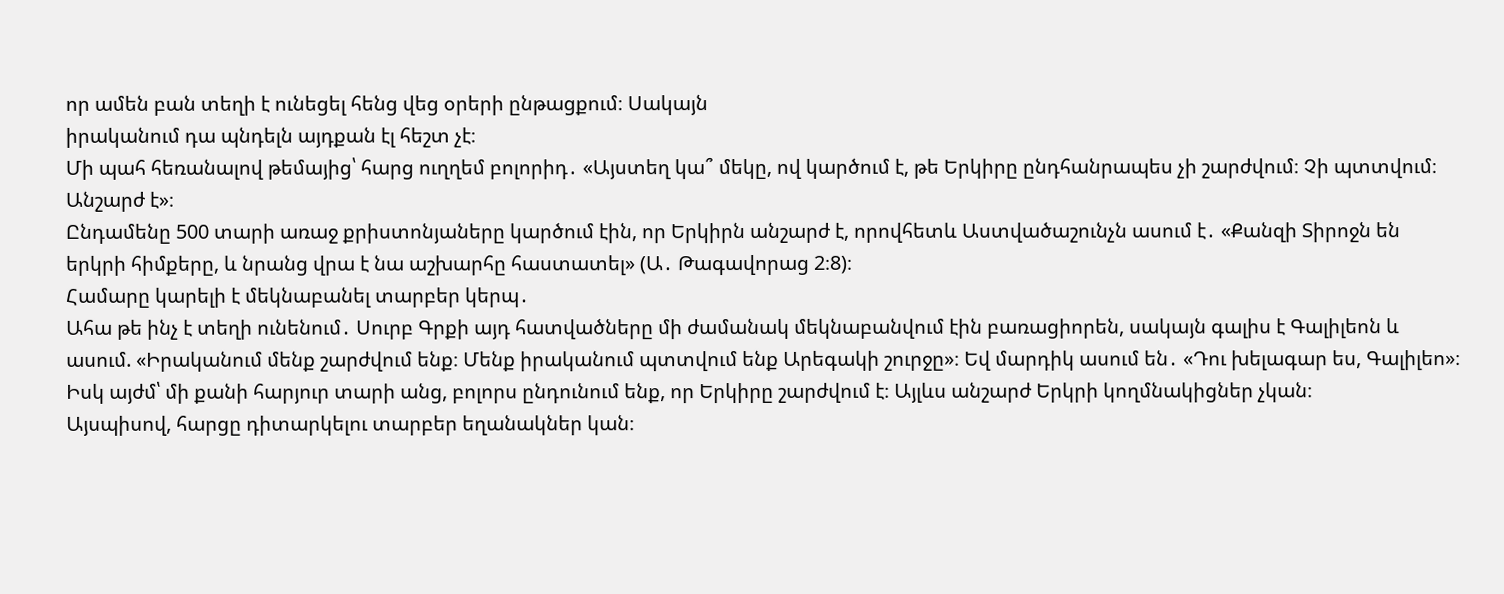որ ամեն բան տեղի է ունեցել հենց վեց օրերի ընթացքում։ Սակայն
իրականում դա պնդելն այդքան էլ հեշտ չէ։
Մի պահ հեռանալով թեմայից՝ հարց ուղղեմ բոլորիդ․ «Այստեղ կա՞ մեկը, ով կարծում է, թե Երկիրը ընդհանրապես չի շարժվում։ Չի պտտվում։
Անշարժ է»։
Ընդամենը 500 տարի առաջ քրիստոնյաները կարծում էին, որ Երկիրն անշարժ է, որովհետև Աստվածաշունչն ասում է․ «Քանզի Տիրոջն են երկրի հիմքերը, և նրանց վրա է նա աշխարհը հաստատել» (Ա․ Թագավորաց 2։8)։
Համարը կարելի է մեկնաբանել տարբեր կերպ․
Ահա թե ինչ է տեղի ունենում․ Սուրբ Գրքի այդ հատվածները մի ժամանակ մեկնաբանվում էին բառացիորեն, սակայն գալիս է Գալիլեոն և ասում. «Իրականում մենք շարժվում ենք։ Մենք իրականում պտտվում ենք Արեգակի շուրջը»։ Եվ մարդիկ ասում են․ «Դու խելագար ես, Գալիլեո»։
Իսկ այժմ՝ մի քանի հարյուր տարի անց, բոլորս ընդունում ենք, որ Երկիրը շարժվում է։ Այլևս անշարժ Երկրի կողմնակիցներ չկան։
Այսպիսով, հարցը դիտարկելու տարբեր եղանակներ կան։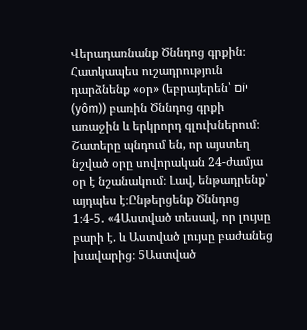Վերադառնանք Ծննդոց գրքին։ Հատկապես ուշադրություն դարձնենք «օր» (եբրայերեն՝ יוֹם (yôm)) բառին Ծննդոց գրքի առաջին և երկրորդ գլուխներում։
Շատերը պնդում են, որ այստեղ նշված օրը սովորական 24-ժամյա օր է նշանակում։ Լավ, ենթադրենք՝ այդպես է։Ընթերցենք Ծննդոց 1։4-5․ «4Աստված տեսավ, որ լույսը բարի է. և Աստված լույսը բաժանեց խավարից։ 5Աստված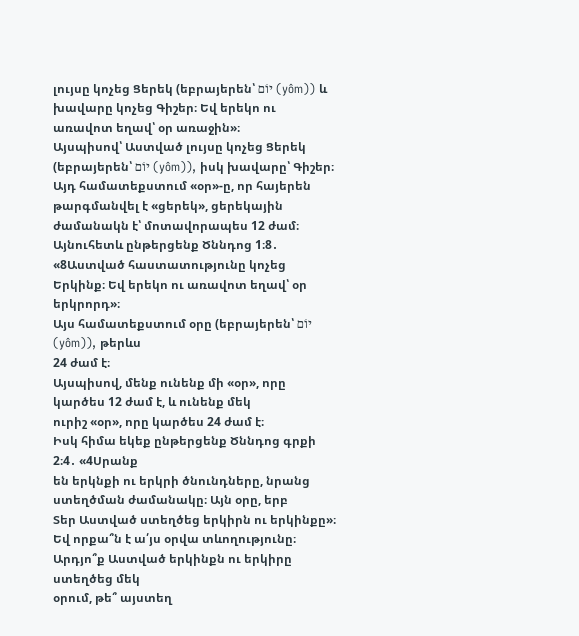լույսը կոչեց Ցերեկ (եբրայերեն՝ יוֹם (yôm)) և խավարը կոչեց Գիշեր։ Եվ երեկո ու առավոտ եղավ՝ օր առաջին»։
Այսպիսով՝ Աստված լույսը կոչեց Ցերեկ (եբրայերեն՝ יוֹם (yôm)), իսկ խավարը՝ Գիշեր։ Այդ համատեքստում «օր»-ը, որ հայերեն թարգմանվել է «ցերեկ», ցերեկային ժամանակն է՝ մոտավորապես 12 ժամ։
Այնուհետև ընթերցենք Ծննդոց 1։8․ «8Աստված հաստատությունը կոչեց Երկինք։ Եվ երեկո ու առավոտ եղավ՝ օր երկրորդ»։
Այս համատեքստում օրը (եբրայերեն՝ יוֹם (yôm)), թերևս
24 ժամ է։
Այսպիսով, մենք ունենք մի «օր», որը կարծես 12 ժամ է, և ունենք մեկ
ուրիշ «օր», որը կարծես 24 ժամ է։
Իսկ հիմա եկեք ընթերցենք Ծննդոց գրքի
2։4․ «4Սրանք
են երկնքի ու երկրի ծնունդները, նրանց ստեղծման ժամանակը։ Այն օրը, երբ
Տեր Աստված ստեղծեց երկիրն ու երկինքը»։
Եվ որքա՞ն է ա՛յս օրվա տևողությունը։ Արդյո՞ք Աստված երկինքն ու երկիրը ստեղծեց մեկ
օրում, թե՞ այստեղ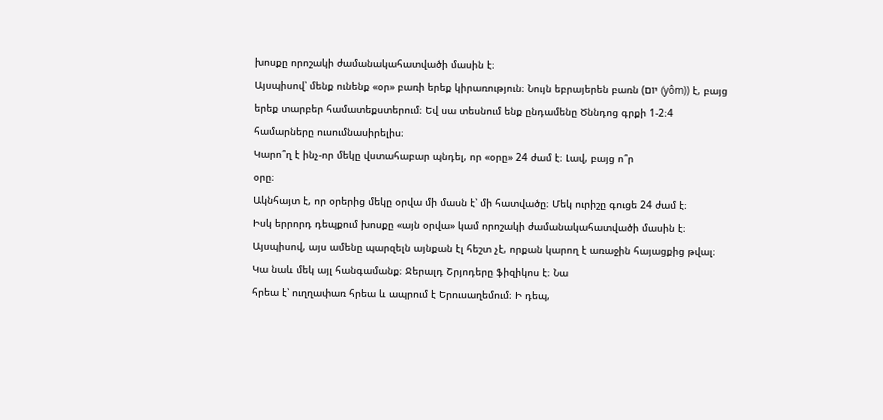խոսքը որոշակի ժամանակահատվածի մասին է։
Այսպիսով՝ մենք ունենք «օր» բառի երեք կիրառություն։ Նույն եբրայերեն բառն (יוֹם (yôm)) է, բայց երեք տարբեր համատեքստերում։ Եվ սա տեսնում ենք ընդամենը Ծննդոց գրքի 1-2։4 համարները ուսումնասիրելիս։
Կարո՞ղ է ինչ-որ մեկը վստահաբար պնդել, որ «օրը» 24 ժամ է։ Լավ, բայց ո՞ր
օրը։
Ակնհայտ է, որ օրերից մեկը օրվա մի մասն է՝ մի հատվածը։ Մեկ ուրիշը գուցե 24 ժամ է։
Իսկ երրորդ դեպքում խոսքը «այն օրվա» կամ որոշակի ժամանակահատվածի մասին է։
Այսպիսով, այս ամենը պարզելն այնքան էլ հեշտ չէ, որքան կարող է առաջին հայացքից թվալ։
Կա նաև մեկ այլ հանգամանք։ Ջերալդ Շրյոդերը ֆիզիկոս է։ Նա
հրեա է՝ ուղղափառ հրեա և ապրում է Երուսաղեմում։ Ի դեպ,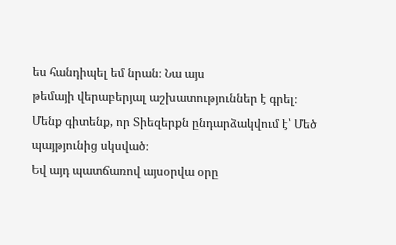ես հանդիպել եմ նրան։ Նա այս
թեմայի վերաբերյալ աշխատություններ է գրել։
Մենք գիտենք, որ Տիեզերքն ընդարձակվում է՝ Մեծ պայթյունից սկսված։
Եվ այդ պատճառով այսօրվա օրը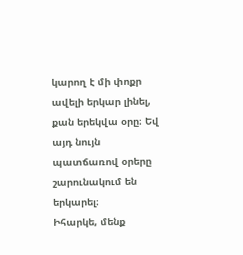կարող է մի փոքր ավելի երկար լինել, քան երեկվա օրը։ Եվ
այդ նույն պատճառով օրերը շարունակում են երկարել։
Իհարկե, մենք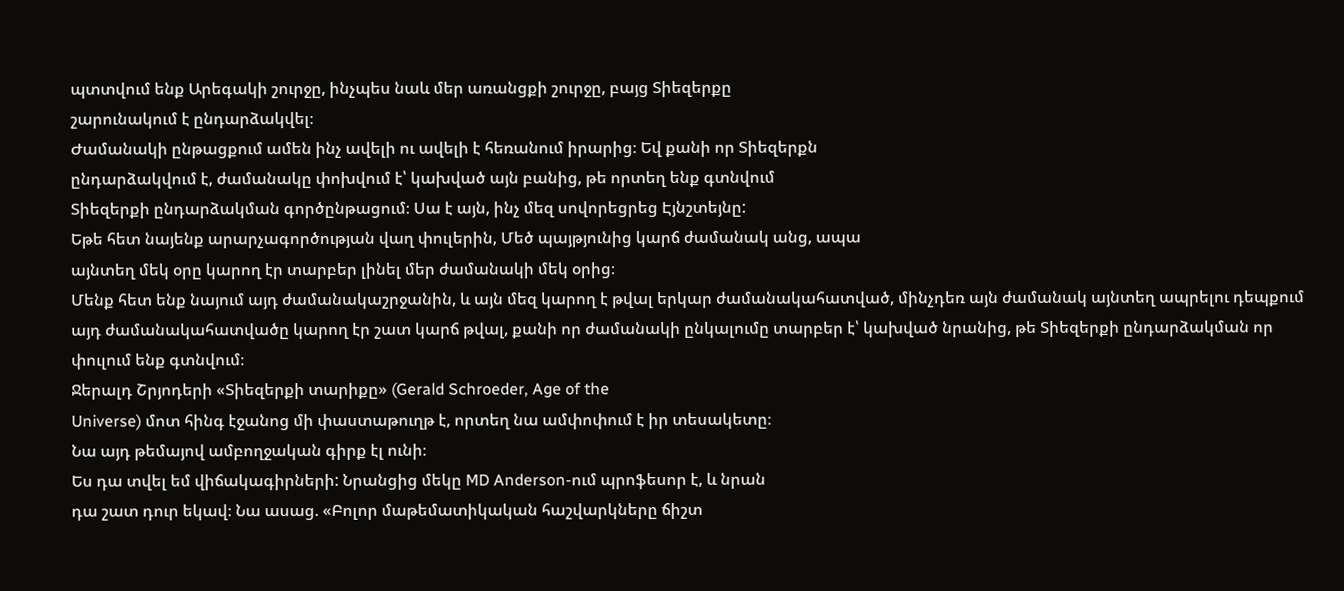պտտվում ենք Արեգակի շուրջը, ինչպես նաև մեր առանցքի շուրջը, բայց Տիեզերքը
շարունակում է ընդարձակվել։
Ժամանակի ընթացքում ամեն ինչ ավելի ու ավելի է հեռանում իրարից։ Եվ քանի որ Տիեզերքն
ընդարձակվում է, ժամանակը փոխվում է՝ կախված այն բանից, թե որտեղ ենք գտնվում
Տիեզերքի ընդարձակման գործընթացում։ Սա է այն, ինչ մեզ սովորեցրեց Էյնշտեյնը:
Եթե հետ նայենք արարչագործության վաղ փուլերին, Մեծ պայթյունից կարճ ժամանակ անց, ապա
այնտեղ մեկ օրը կարող էր տարբեր լինել մեր ժամանակի մեկ օրից։
Մենք հետ ենք նայում այդ ժամանակաշրջանին, և այն մեզ կարող է թվալ երկար ժամանակահատված, մինչդեռ այն ժամանակ այնտեղ ապրելու դեպքում այդ ժամանակահատվածը կարող էր շատ կարճ թվալ, քանի որ ժամանակի ընկալումը տարբեր է՝ կախված նրանից, թե Տիեզերքի ընդարձակման որ փուլում ենք գտնվում։
Ջերալդ Շրյոդերի «Տիեզերքի տարիքը» (Gerald Schroeder, Age of the
Universe) մոտ հինգ էջանոց մի փաստաթուղթ է, որտեղ նա ամփոփում է իր տեսակետը։
Նա այդ թեմայով ամբողջական գիրք էլ ունի։
Ես դա տվել եմ վիճակագիրների: Նրանցից մեկը MD Anderson-ում պրոֆեսոր է, և նրան
դա շատ դուր եկավ։ Նա ասաց. «Բոլոր մաթեմատիկական հաշվարկները ճիշտ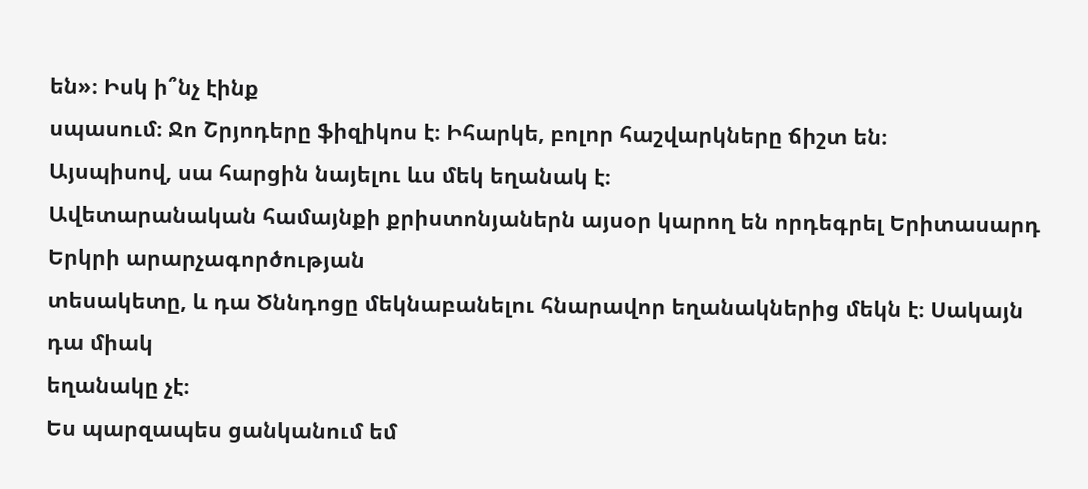են»։ Իսկ ի՞նչ էինք
սպասում։ Ջո Շրյոդերը ֆիզիկոս է։ Իհարկե, բոլոր հաշվարկները ճիշտ են։
Այսպիսով, սա հարցին նայելու ևս մեկ եղանակ է։
Ավետարանական համայնքի քրիստոնյաներն այսօր կարող են որդեգրել Երիտասարդ Երկրի արարչագործության
տեսակետը, և դա Ծննդոցը մեկնաբանելու հնարավոր եղանակներից մեկն է։ Սակայն դա միակ
եղանակը չէ։
Ես պարզապես ցանկանում եմ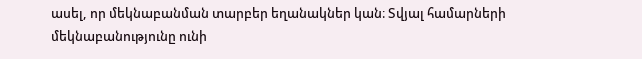ասել, որ մեկնաբանման տարբեր եղանակներ կան։ Տվյալ համարների
մեկնաբանությունը ունի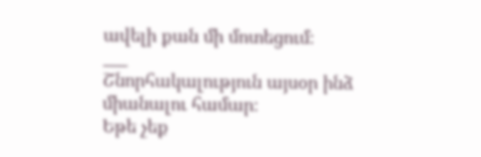ավելի քան մի մոտեցում։
___
Շնորհակալություն այսօր ինձ միանալու համար։
Եթե չեք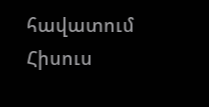հավատում Հիսուս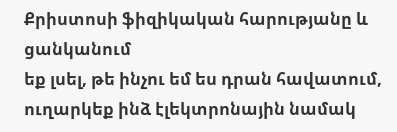Քրիստոսի ֆիզիկական հարությանը և ցանկանում
եք լսել, թե ինչու եմ ես դրան հավատում, ուղարկեք ինձ էլեկտրոնային նամակ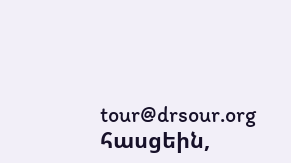tour@drsour.org հասցեին,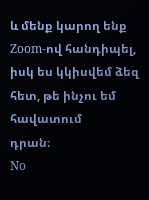և մենք կարող ենք Zoom-ով հանդիպել, իսկ ես կկիսվեմ ձեզ հետ, թե ինչու եմ հավատում
դրան։
No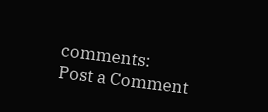comments:
Post a Comment